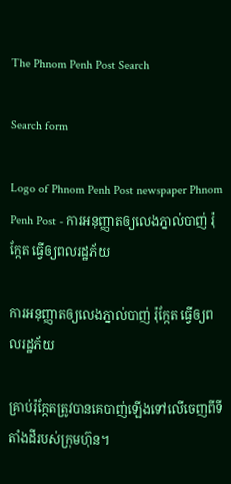The Phnom Penh Post Search

Search form

Logo of Phnom Penh Post newspaper Phnom Penh Post - ការអនុញ្ញាតឲ្យលេងភ្នាល់បាញ់ រ៉ុកែ្កត ធ្វើឲ្យពលរដ្ឋភ័យ

ការអនុញ្ញាតឲ្យលេងភ្នាល់បាញ់ រ៉ុកែ្កត ធ្វើឲ្យពលរដ្ឋភ័យ

គ្រាប់រ៉ុក្កែតត្រូវបានគេបាញ់ឡើងទៅលើចេញពីទីតាំងដីរបស់ក្រុមហ៊ុន។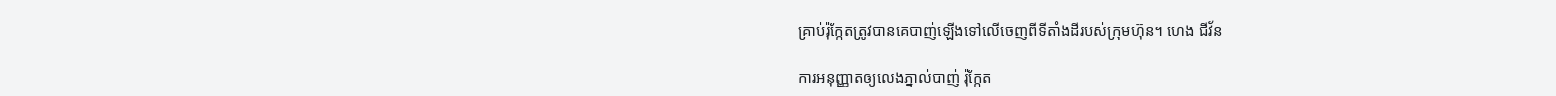គ្រាប់រ៉ុក្កែតត្រូវបានគេបាញ់ឡើងទៅលើចេញពីទីតាំងដីរបស់ក្រុមហ៊ុន។ ហេង ជីវ័ន

ការអនុញ្ញាតឲ្យលេងភ្នាល់បាញ់ រ៉ុកែ្កត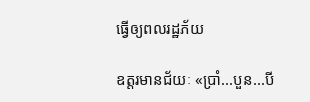ធ្វើឲ្យពលរដ្ឋភ័យ

ឧត្តរមានជ័យៈ «ប្រាំ...បួន...បី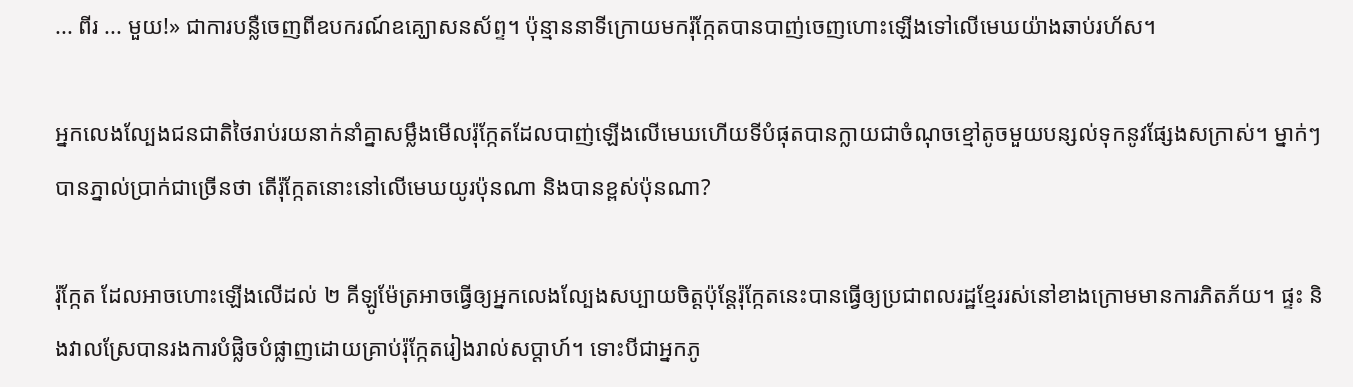... ពីរ ... មួយ!» ជាការបន្លឺចេញពីឧបករណ៍ឧគ្ឃោសនស័ព្ទ។ ប៉ុន្មាននាទីក្រោយមករ៉ុក្កែតបានបាញ់ចេញហោះឡើងទៅលើមេឃយ៉ាងឆាប់រហ័ស។

អ្នកលេងល្បែងជនជាតិថៃរាប់រយនាក់នាំគ្នាសម្លឹងមើលរ៉ុក្កែតដែលបាញ់ឡើងលើមេឃហើយទីបំផុតបានក្លាយជាចំណុចខ្មៅតូចមួយបន្សល់ទុកនូវផ្សែងសក្រាស់។ ម្នាក់ៗបានភ្នាល់ប្រាក់ជាច្រើនថា តើរ៉ុក្កែតនោះនៅលើមេឃយូរប៉ុនណា និងបានខ្ពស់ប៉ុនណា?

រ៉ុកែ្កត ដែលអាចហោះឡើងលើដល់ ២ គីឡូម៉ែត្រអាចធ្វើឲ្យអ្នកលេងល្បែងសប្បាយចិត្តប៉ុន្តែរ៉ុកែ្កតនេះបានធ្វើឲ្យប្រជាពលរដ្ឋខ្មែររស់នៅខាងក្រោមមានការភិតភ័យ។ ផ្ទះ និងវាលស្រែបានរងការបំផ្លិចបំផ្លាញដោយគ្រាប់រ៉ុកែ្កតរៀងរាល់សប្តាហ៍។ ទោះបីជាអ្នកភូ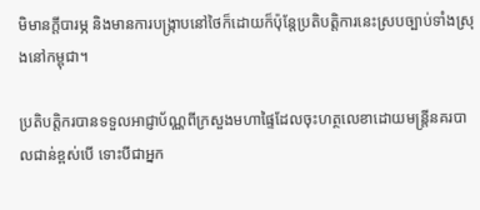មិមានក្តីបារម្ភ និងមានការបង្ក្រាបនៅថៃក៏ដោយក៏ប៉ុន្តែប្រតិបតិ្តការនេះស្របច្បាប់ទាំងស្រុងនៅកម្ពុជា។

ប្រតិបតិ្តករបានទទួលអាជ្ញាប័ណ្ណពីក្រសួងមហាផ្ទៃដែលចុះហត្ថលេខាដោយមន្រ្តីនគរបាលជាន់ខ្ពស់បើ ទោះបីជាអ្នក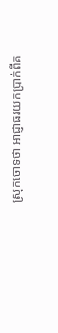ស្រុកចោទថា អាជ្ញាធរយកប្រាក់ពីគ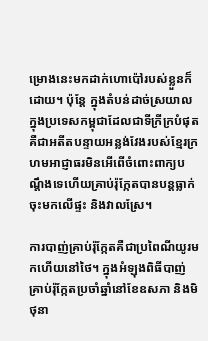ម្រោងនេះមកដាក់ហោប៉ៅរបស់ខ្លួនក៏ដោយ។ ប៉ុន្តែ ក្នុងតំបន់ដាច់ស្រយាលក្នុងប្រទេសកម្ពុជាដែលជាទីក្រីក្របំផុត គឺជាអតីតបន្ទាយអន្លង់វែងរបស់ខ្មែរក្រហមអាជ្ញាធរមិនអើពើចំពោះពាក្យបណ្តឹងទេហើយគ្រាប់រ៉ុក្កែតបានបន្តធ្លាក់ចុះមកលើផ្ទះ និងវាលស្រែ។

ការបាញ់គ្រាប់រ៉ុកែ្កតគឺជាប្រពៃណីយូរមកហើយនៅថៃ។ ក្នុងអំឡុងពិធីបាញ់គ្រាប់រ៉ុក្កែតប្រចាំឆ្នាំនៅខែឧសភា និងមិថុនា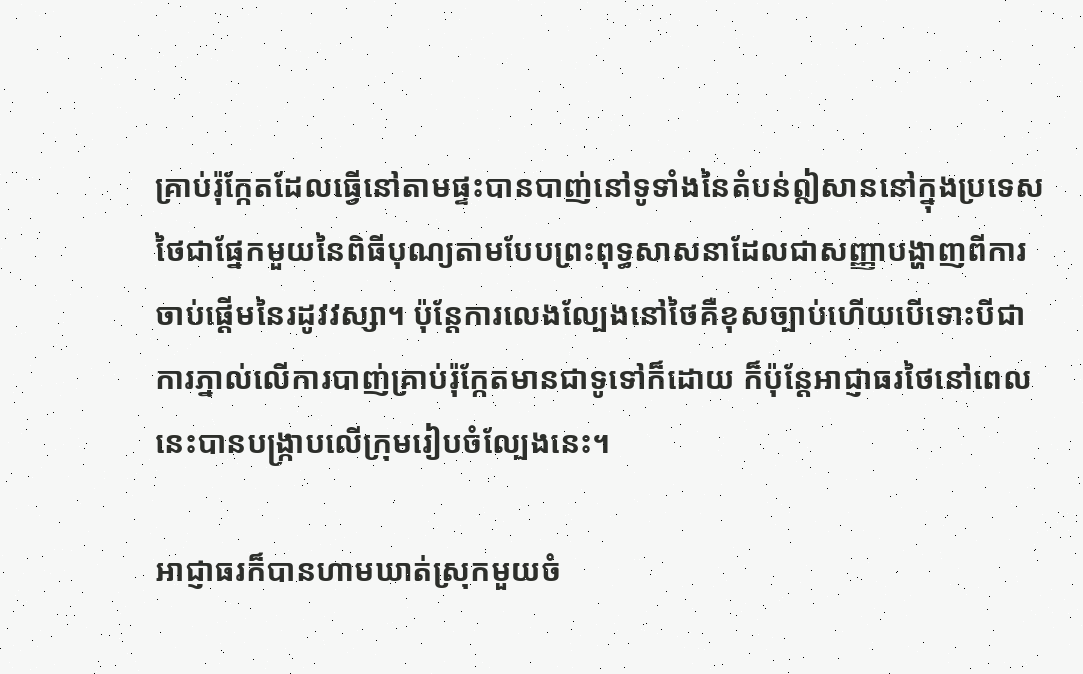គ្រាប់រ៉ុក្កែតដែលធ្វើនៅតាមផ្ទះបានបាញ់នៅទូទាំងនៃតំបន់ឦសាននៅក្នុងប្រទេសថៃជាផ្នែកមួយនៃពិធីបុណ្យតាមបែបព្រះពុទ្ធសាសនាដែលជាសញ្ញាបង្ហាញពីការចាប់ផ្តើមនៃរដូវវស្សា។ ប៉ុន្តែការលេងល្បែងនៅថៃគឺខុសច្បាប់ហើយបើទោះបីជាការភ្នាល់លើការបាញ់គ្រាប់រ៉ុកែ្កតមានជាទូទៅក៏ដោយ ក៏ប៉ុន្តែអាជ្ញាធរថៃនៅពេលនេះបានបង្ក្រាបលើក្រុមរៀបចំល្បែងនេះ។

អាជ្ញាធរក៏បានហាមឃាត់ស្រុកមួយចំ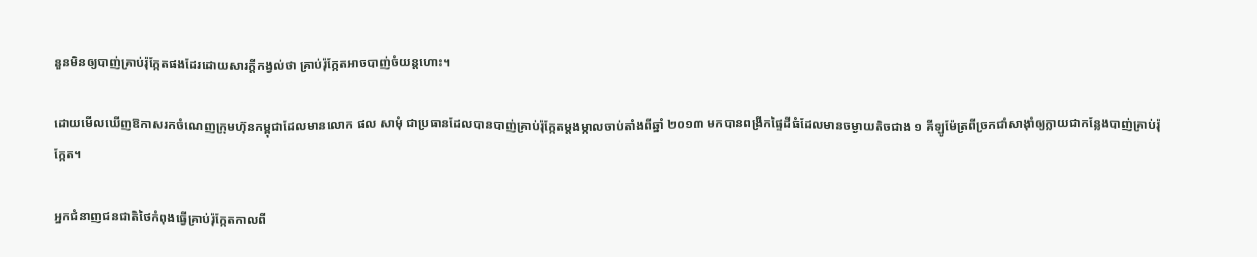នួនមិនឲ្យបាញ់គ្រាប់រ៉ុក្កែតផងដែរដោយសារក្តីកង្វល់ថា គ្រាប់រ៉ុកែ្កតអាចបាញ់ចំយន្តហោះ។

ដោយមើលឃើញឱកាសរកចំណេញក្រុមហ៊ុនកម្ពុជាដែលមានលោក ផល សាមុំ ជាប្រធានដែលបានបាញ់គ្រាប់រ៉ុកែ្កតម្តងម្កាលចាប់តាំងពីឆ្នាំ ២០១៣ មកបានពង្រីកផ្ទៃដីធំដែលមានចម្ងាយតិចជាង ១ គីឡូម៉ែត្រពីច្រកជាំសាង៉ាំឲ្យក្លាយជាកន្លែងបាញ់គ្រាប់រ៉ុក្កែត។

អ្នកជំនាញជនជាតិថៃកំពុងធ្វើគ្រាប់រ៉ុកែ្កតកាលពី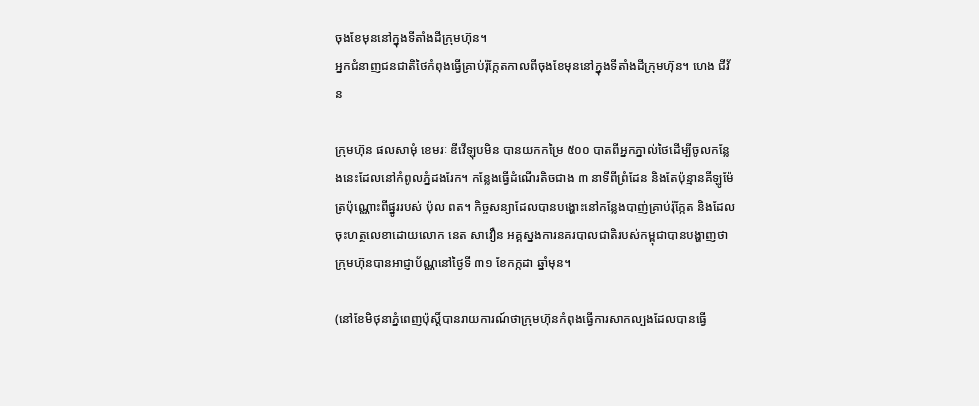ចុងខែមុននៅក្នុងទីតាំងដីក្រុមហ៊ុន។
អ្នកជំនាញជនជាតិថៃកំពុងធ្វើគ្រាប់រ៉ុកែ្កតកាលពីចុងខែមុននៅក្នុងទីតាំងដីក្រុមហ៊ុន។ ហេង ជីវ័ន

ក្រុមហ៊ុន ផលសាមុំ ខេមរៈ ឌីវើឡុបមិន បានយកកម្រៃ ៥០០ បាតពីអ្នកភ្នាល់ថៃដើម្បីចូលកន្លែងនេះដែលនៅកំពូលភ្នំដងរែក។ កន្លែងធ្វើដំណើរតិចជាង ៣ នាទីពីព្រំដែន និងតែប៉ុន្មានគីឡូម៉ែត្រប៉ុណ្ណោះពីផ្នូររបស់ ប៉ុល ពត។ កិច្ចសន្យាដែលបានបង្ហោះនៅកន្លែងបាញ់គ្រាប់រ៉ុក្កែត និងដែលចុះហត្ថលេខាដោយលោក នេត សាវឿន អគ្គស្នងការនគរបាលជាតិរបស់កម្ពុជាបានបង្ហាញថាក្រុមហ៊ុនបានអាជ្ញាប័ណ្ណនៅថ្ងៃទី ៣១ ខែកក្កដា ឆ្នាំមុន។

(នៅខែមិថុនាភ្នំពេញប៉ុស្តិ៍បានរាយការណ៍ថាក្រុមហ៊ុនកំពុងធ្វើការសាកល្បងដែលបានធ្វើ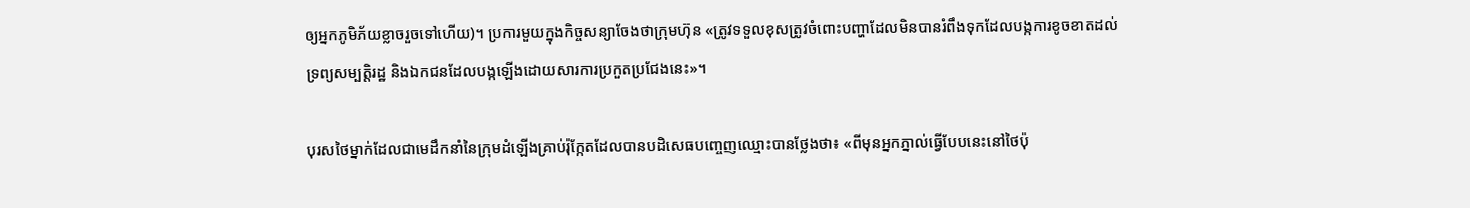ឲ្យអ្នកភូមិភ័យខ្លាចរួចទៅហើយ)។ ប្រការមួយក្នុងកិច្ចសន្យាចែងថាក្រុមហ៊ុន «ត្រូវទទួលខុសត្រូវចំពោះបញ្ហាដែលមិនបានរំពឹងទុកដែលបង្កការខូចខាតដល់ទ្រព្យសម្បតិ្តរដ្ឋ និងឯកជនដែលបង្កឡើងដោយសារការប្រកួតប្រជែងនេះ»។

បុរសថៃម្នាក់ដែលជាមេដឹកនាំនៃក្រុមដំឡើងគ្រាប់រ៉ុក្កែតដែលបានបដិសេធបញ្ចេញឈ្មោះបានថ្លែងថា៖ «ពីមុនអ្នកភ្នាល់ធ្វើបែបនេះនៅថៃប៉ុ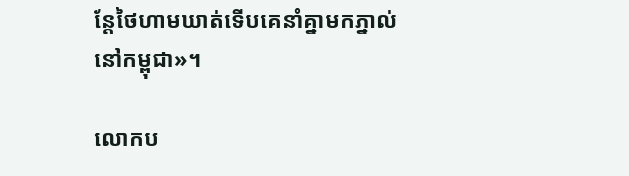ន្តែថៃហាមឃាត់ទើបគេនាំគ្នាមកភ្នាល់នៅកម្ពុជា»។

លោកប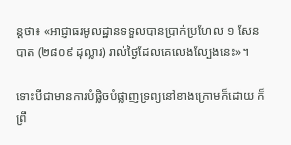ន្តថា៖ «អាជ្ញាធរមូលដ្ឋានទទួលបានប្រាក់ប្រហែល ១ សែនបាត (២៨០៩ ដុល្លារ) រាល់ថ្ងៃដែលគេលេងល្បែងនេះ»។

ទោះបីជាមានការបំផ្លិចបំផ្លាញទ្រព្យនៅខាងក្រោមក៏ដោយ ក៏ព្រឹ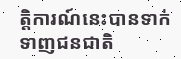ត្តិការណ៍នេះបានទាក់ទាញជនជាតិ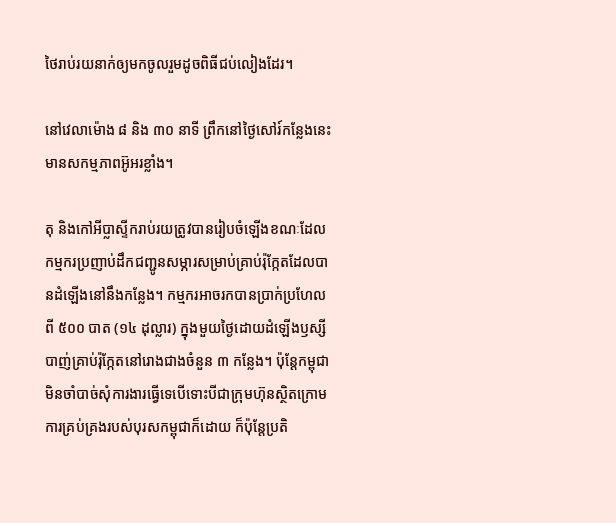ថៃរាប់រយនាក់ឲ្យមកចូលរួមដូចពិធីជប់លៀងដែរ។

នៅវេលាម៉ោង ៨ និង ៣០ នាទី ព្រឹកនៅថ្ងៃសៅរ៍កន្លែងនេះមានសកម្មភាពអ៊ូអរខ្លាំង។

តុ និងកៅអីប្លាស្ទីករាប់រយត្រូវបានរៀបចំឡើងខណៈដែលកម្មករប្រញាប់ដឹកជញ្ជូនសម្ភារសម្រាប់គ្រាប់រ៉ុក្កែតដែលបានដំឡើងនៅនឹងកន្លែង។ កម្មករអាចរកបានប្រាក់ប្រហែលពី ៥០០ បាត (១៤ ដុល្លារ) ក្នុងមួយថ្ងៃដោយដំឡើងឫស្សីបាញ់គ្រាប់រ៉ុកែ្កតនៅរោងជាងចំនួន ៣ កន្លែង។ ប៉ុន្តែកម្ពុជាមិនចាំបាច់សុំការងារធ្វើទេបើទោះបីជាក្រុមហ៊ុនស្ថិតក្រោមការគ្រប់គ្រងរបស់បុរសកម្ពុជាក៏ដោយ ក៏ប៉ុន្តែប្រតិ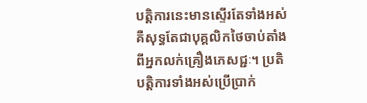បតិ្តការនេះមានស្ទើរតែទាំងអស់គឺសុទ្ធតែជាបុគ្គលិកថៃចាប់តាំងពីអ្នកលក់គ្រឿងភេសជ្ជៈ។ ប្រតិបតិ្តការទាំងអស់ប្រើប្រាក់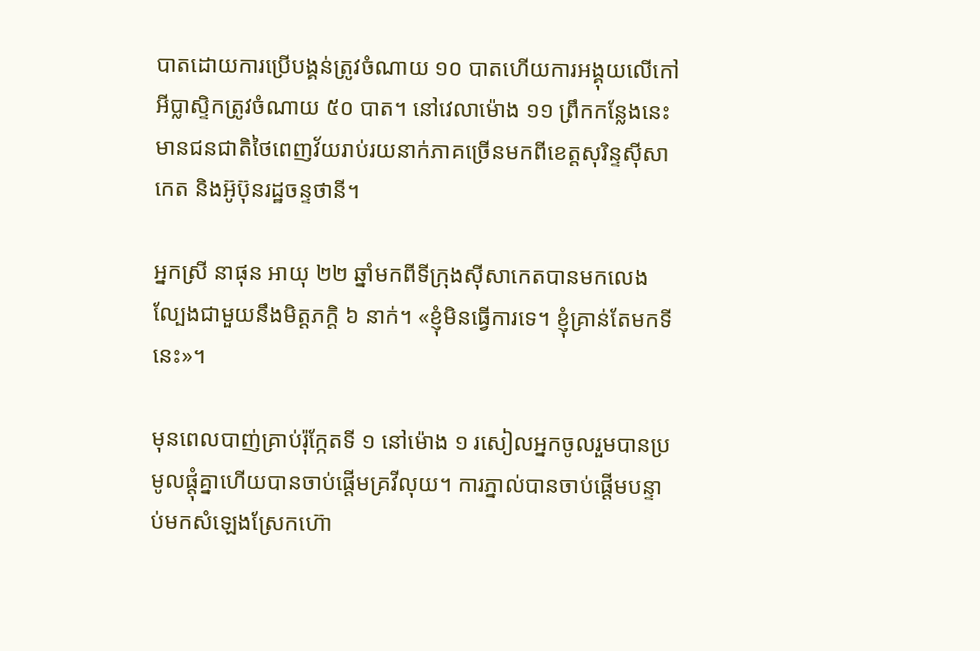បាតដោយការប្រើបង្គន់ត្រូវចំណាយ ១០ បាតហើយការអង្គុយលើកៅអីប្លាស្ទិកត្រូវចំណាយ ៥០ បាត។ នៅវេលាម៉ោង ១១ ព្រឹកកន្លែងនេះមានជនជាតិថៃពេញវ័យរាប់រយនាក់ភាគច្រើនមកពីខេត្តសុរិន្ទស៊ីសាកេត និងអ៊ូប៊ុនរដ្ឋចន្ទថានី។

អ្នកស្រី នាផុន អាយុ ២២ ឆ្នាំមកពីទីក្រុងស៊ីសាកេតបានមកលេងល្បែងជាមួយនឹងមិត្តភកិ្ត ៦ នាក់។ «ខ្ញុំមិនធ្វើការទេ។ ខ្ញុំគ្រាន់តែមកទីនេះ»។

មុនពេលបាញ់គ្រាប់រ៉ុក្កែតទី ១ នៅម៉ោង ១ រសៀលអ្នកចូលរួមបានប្រមូលផ្តុំគ្នាហើយបានចាប់ផ្តើមគ្រវីលុយ។ ការភ្នាល់បានចាប់ផ្តើមបន្ទាប់មកសំឡេងស្រែកហ៊ោ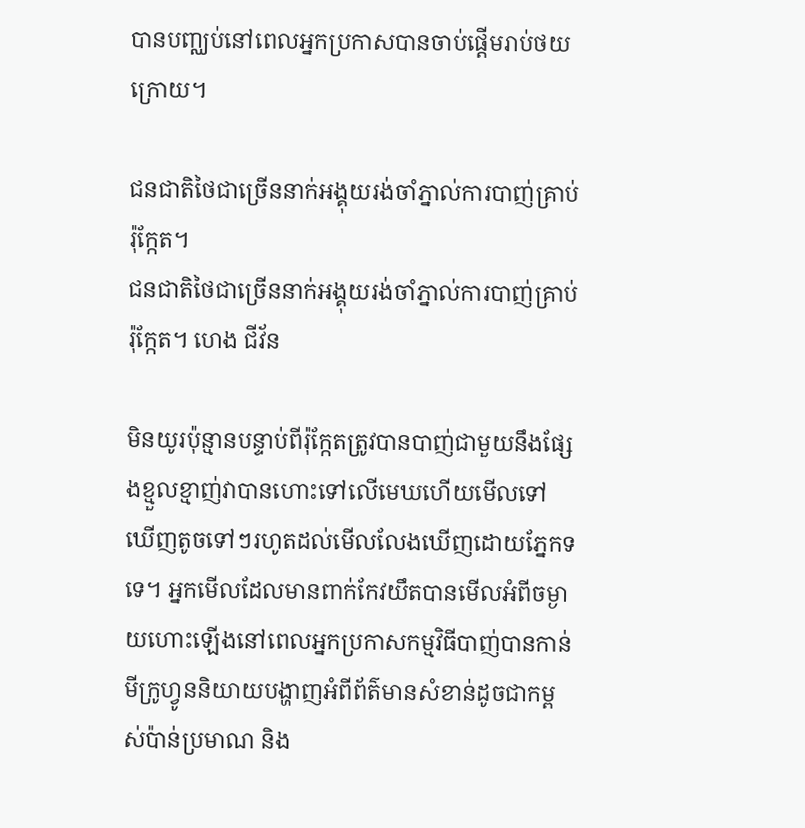បានបញ្ឈប់នៅពេលអ្នកប្រកាសបានចាប់ផ្តើមរាប់ថយក្រោយ។

ជនជាតិថៃជាច្រើននាក់អង្គុយរង់ចាំភ្នាល់ការបាញ់គ្រាប់រ៉ុកែ្កត។
ជនជាតិថៃជាច្រើននាក់អង្គុយរង់ចាំភ្នាល់ការបាញ់គ្រាប់រ៉ុកែ្កត។ ហេង ជីវ័ន

មិនយូរប៉ុន្មានបន្ទាប់ពីរ៉ុក្កែតត្រូវបានបាញ់ជាមួយនឹងផ្សែងខ្មួលខ្មាញ់វាបានហោះទៅលើមេឃហើយមើលទៅឃើញតូចទៅៗរហូតដល់មើលលែងឃើញដោយភ្នែកទទេ។ អ្នកមើលដែលមានពាក់កែវយឹតបានមើលអំពីចម្ងាយហោះឡើងនៅពេលអ្នកប្រកាសកម្មវិធីបាញ់បានកាន់មីក្រូហ្វូននិយាយបង្ហាញអំពីព័ត៌មានសំខាន់ដូចជាកម្ពស់ប៉ាន់ប្រមាណ និង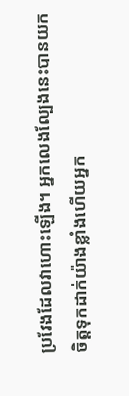ប្រវែងដែលវាហោះឡើង។ អ្នកលេងល្បែងនេះបានយកចិត្តទុកដាក់យ៉ាងខ្លាំងហើយអ្នក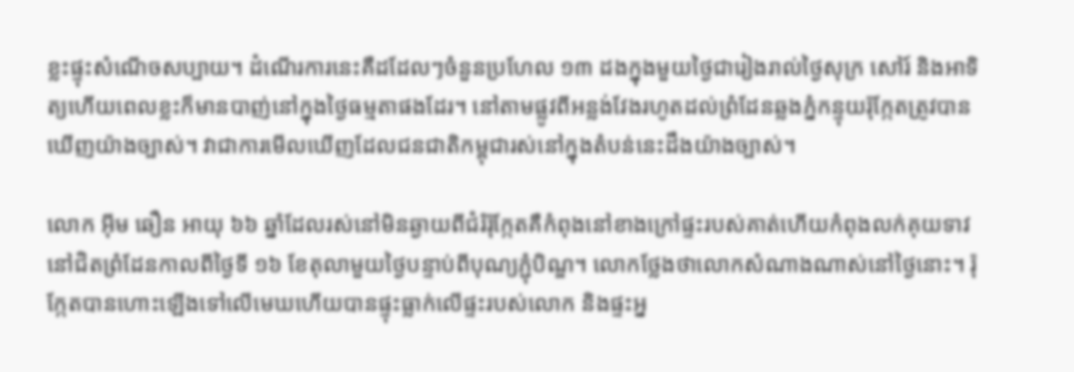ខ្លះផ្ទុះសំណើចសប្បាយ។ ដំណើរការនេះគឺដដែលៗចំនួនប្រហែល ១៣ ដងក្នុងមួយថ្ងៃជារៀងរាល់ថ្ងៃសុក្រ សៅរ៍ និងអាទិត្យហើយពេលខ្លះក៏មានបាញ់នៅក្នុងថ្ងៃធម្មតាផងដែរ។ នៅតាមផ្លូវពីអន្លង់វែងរហូតដល់ព្រំដែនឆ្លងភ្នំកន្ទុយរ៉ុកែ្កតត្រូវបានឃើញយ៉ាងច្បាស់។ វាជាការមើលឃើញដែលជនជាតិកម្ពុជារស់នៅក្នុងតំបន់នេះដឹងយ៉ាងច្បាស់។

លោក អ៊ីម ឆឿន អាយុ ៦៦ ឆ្នាំដែលរស់នៅមិនឆ្ងាយពីជំរំរ៉ុក្កែតគឺកំពុងនៅខាងក្រៅផ្ទះរបស់គាត់ហើយកំពុងលក់គុយទាវនៅជិតព្រំដែនកាលពីថ្ងៃទី ១៦ ខែតុលាមួយថ្ងៃបន្ទាប់ពីបុណ្យភ្ជុំបិណ្ឌ។ លោកថ្លែងថាលោកសំណាងណាស់នៅថ្ងៃនោះ។ រ៉ុក្កែតបានហោះឡើងទៅលើមេឃហើយបានផ្ទុះធ្លាក់លើផ្ទះរបស់លោក និងផ្ទះអ្ន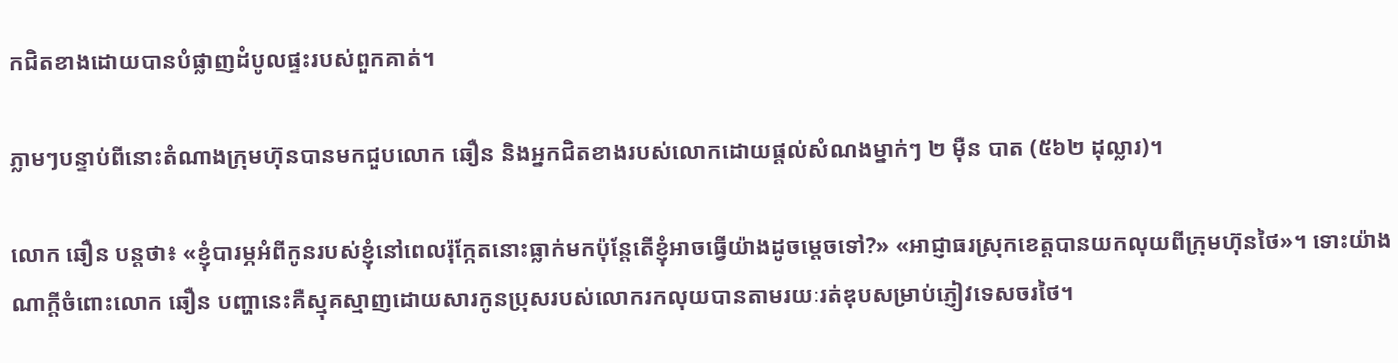កជិតខាងដោយបានបំផ្លាញដំបូលផ្ទះរបស់ពួកគាត់។

ភ្លាមៗបន្ទាប់ពីនោះតំណាងក្រុមហ៊ុនបានមកជួបលោក ឆឿន និងអ្នកជិតខាងរបស់លោកដោយផ្តល់សំណងម្នាក់ៗ ២ ម៉ឺន បាត (៥៦២ ដុល្លារ)។

លោក ឆឿន បន្តថា៖ «ខ្ញុំបារម្ភអំពីកូនរបស់ខ្ញុំនៅពេលរ៉ុក្កែតនោះធ្លាក់មកប៉ុន្តែតើខ្ញុំអាចធ្វើយ៉ាងដូចម្តេចទៅ?» «អាជ្ញាធរស្រុកខេត្តបានយកលុយពីក្រុមហ៊ុនថៃ»។ ទោះយ៉ាងណាក្តីចំពោះលោក ឆឿន បញ្ហានេះគឺស្មុគស្មាញដោយសារកូនប្រុសរបស់លោករកលុយបានតាមរយៈរត់ឌុបសម្រាប់ភ្ញៀវទេសចរថៃ។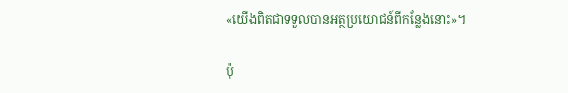«យើងពិតជាទទួលបានអត្ថប្រយោជន៍ពីកន្លែងនោះ»។

ប៉ុ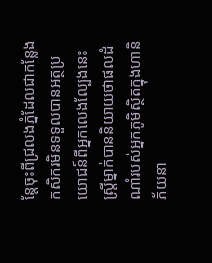ន្តែចុះពីជ្រលងភ្នំដែលជាកន្លែងកសិករមិនទទួលបានអត្ថប្រយោជន៍ពីអ្នកលេងល្បែងនេះស្រ្តីម្នាក់បាននិយាយថាផលដំណាំរបស់អ្នកភូមិស្ថិតក្នុងហានិភ័យនា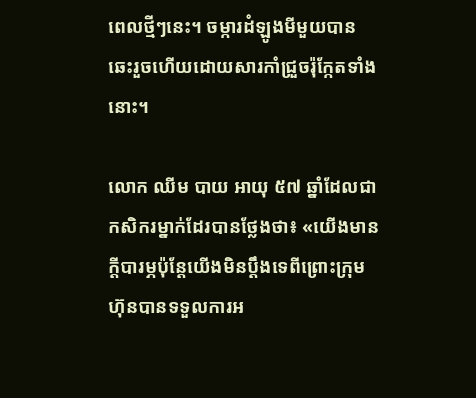ពេលថ្មីៗនេះ។ ចម្ការដំឡូងមីមួយបានឆេះរួចហើយដោយសារកាំជ្រួចរ៉ុក្កែតទាំងនោះ។

លោក ឈីម បាយ អាយុ ៥៧ ឆ្នាំដែលជាកសិករម្នាក់ដែរបានថ្លែងថា៖ «យើងមានក្តីបារម្ភប៉ុន្តែយើងមិនប្តឹងទេពីព្រោះក្រុមហ៊ុនបានទទួលការអ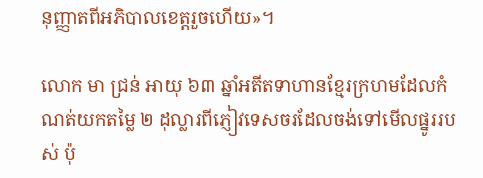នុញ្ញាតពីអភិបាលខេត្តរួចហើយ»។

លោក មា ជ្រន់ អាយុ ៦៣ ឆ្នាំអតីតទាហានខ្មែរក្រហមដែលកំណត់យកតម្លៃ ២ ដុល្លារពីភ្ញៀវទេសចរដែលចង់ទៅមើលផ្នូររបស់ ប៉ុ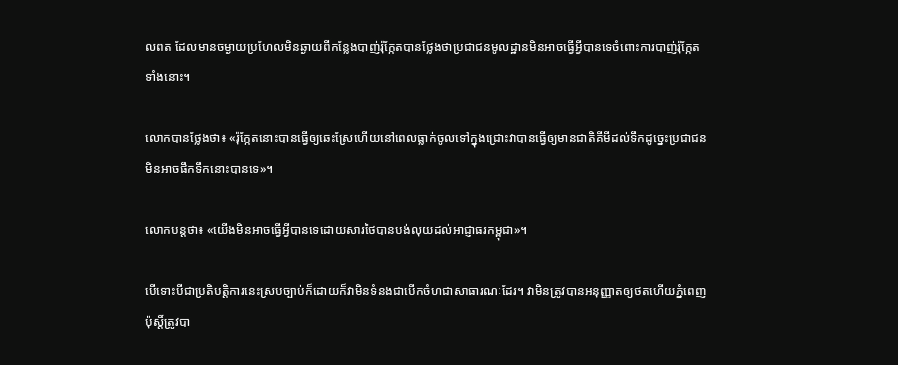លពត ដែលមានចម្ងាយប្រហែលមិនឆ្ងាយពីកន្លែងបាញ់រ៉ុកែ្កតបានថ្លែងថាប្រជាជនមូលដ្ឋានមិនអាចធ្វើអ្វីបានទេចំពោះការបាញ់រ៉ុក្កែតទាំងនោះ។

លោកបានថ្លែងថា៖ «រ៉ុក្កែតនោះបានធ្វើឲ្យឆេះស្រែហើយនៅពេលធ្លាក់ចូលទៅក្នុងជ្រោះវាបានធ្វើឲ្យមានជាតិគីមីដល់ទឹកដូច្នេះប្រជាជនមិនអាចផឹកទឹកនោះបានទេ»។

លោកបន្តថា៖ «យើងមិនអាចធ្វើអ្វីបានទេដោយសារថៃបានបង់លុយដល់អាជ្ញាធរកម្ពុជា»។

បើទោះបីជាប្រតិបត្តិការនេះស្របច្បាប់ក៏ដោយក៏វាមិនទំនងជាបើកចំហជាសាធារណៈដែរ។ វាមិនត្រូវបានអនុញ្ញាតឲ្យថតហើយភ្នំពេញប៉ុស្តិ៍ត្រូវបា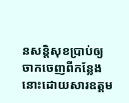នសន្តិសុខប្រាប់ឲ្យចាកចេញពីកន្លែងនោះដោយសារឧត្តម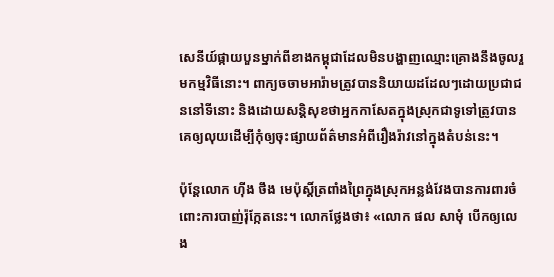សេនីយ៍ផ្កាយបួនម្នាក់ពីខាងកម្ពុជាដែលមិនបង្ហាញឈ្មោះគ្រោងនឹងចូលរួមកម្មវិធីនោះ។ ពាក្យចចាមអារ៉ាមត្រូវបាននិយាយដដែលៗដោយប្រជាជននៅទីនោះ និងដោយសន្តិសុខថាអ្នកកាសែតក្នុងស្រុកជាទូទៅត្រូវបានគេឲ្យលុយដើម្បីកុំឲ្យចុះផ្សាយព័ត៌មានអំពីរឿងរ៉ាវនៅក្នុងតំបន់នេះ។

ប៉ុន្តែលោក ហ៊ីង ថឹង មេប៉ុស្តិ៍ត្រពាំងព្រៃក្នុងស្រុកអន្លង់វែងបានការពារចំពោះការបាញ់រ៉ុក្កែតនេះ។ លោកថ្លែងថា៖ «លោក ផល សាមុំ បើកឲ្យលេង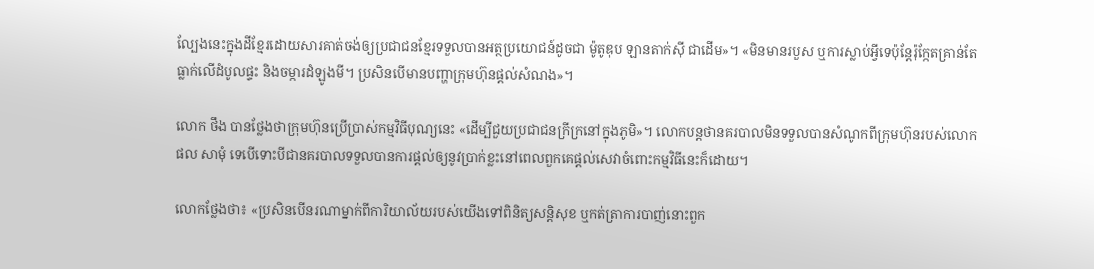ល្បែងនេះក្នុងដីខ្មែរដោយសារគាត់ចង់ឲ្យប្រជាជនខ្មែរទទួលបានអត្ថប្រយោជន៍ដូចជា ម៉ូតូឌុប ឡានតាក់ស៊ី ជាដើម»។ «មិនមានរបួស ឬការស្លាប់អ្វីទេប៉ុន្តែរ៉ុកែ្កតគ្រាន់តែធ្លាក់លើដំបូលផ្ទះ និងចម្ការដំឡូងមី។ ប្រសិនបើមានបញ្ហាក្រុមហ៊ុនផ្តល់សំណង»។

លោក ថឹង បានថ្លែងថាក្រុមហ៊ុនប្រើប្រាស់កម្មវិធីបុណ្យនេះ «ដើម្បីជួយប្រជាជនក្រីក្រនៅក្នុងភូមិ»។ លោកបន្តថានគរបាលមិនទទួលបានសំណូកពីក្រុមហ៊ុនរបស់លោក ផល សាមុំ ទេបើទោះបីជានគរបាលទទួលបានការផ្តល់ឲ្យនូវប្រាក់ខ្លះនៅពេលពួកគេផ្តល់សេវាចំពោះកម្មវិធីនេះក៏ដោយ។

លោកថ្លែងថា៖ «ប្រសិនបើនរណាម្នាក់ពីការិយាល័យរបស់យើងទៅពិនិត្យសន្តិសុខ ឬកត់ត្រាការបាញ់នោះពួក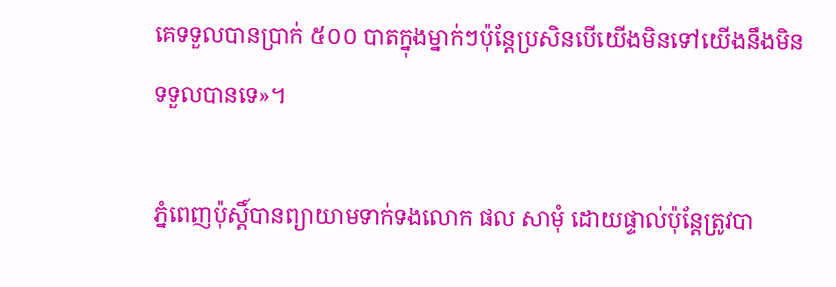គេទទួលបានប្រាក់ ៥០០ បាតក្នុងម្នាក់ៗប៉ុន្តែប្រសិនបើយើងមិនទៅយើងនឹងមិនទទួលបានទេ»។

ភ្នំពេញប៉ុស្តិ៍បានព្យាយាមទាក់ទងលោក ផល សាមុំ ដោយផ្ទាល់ប៉ុន្តែត្រូវបា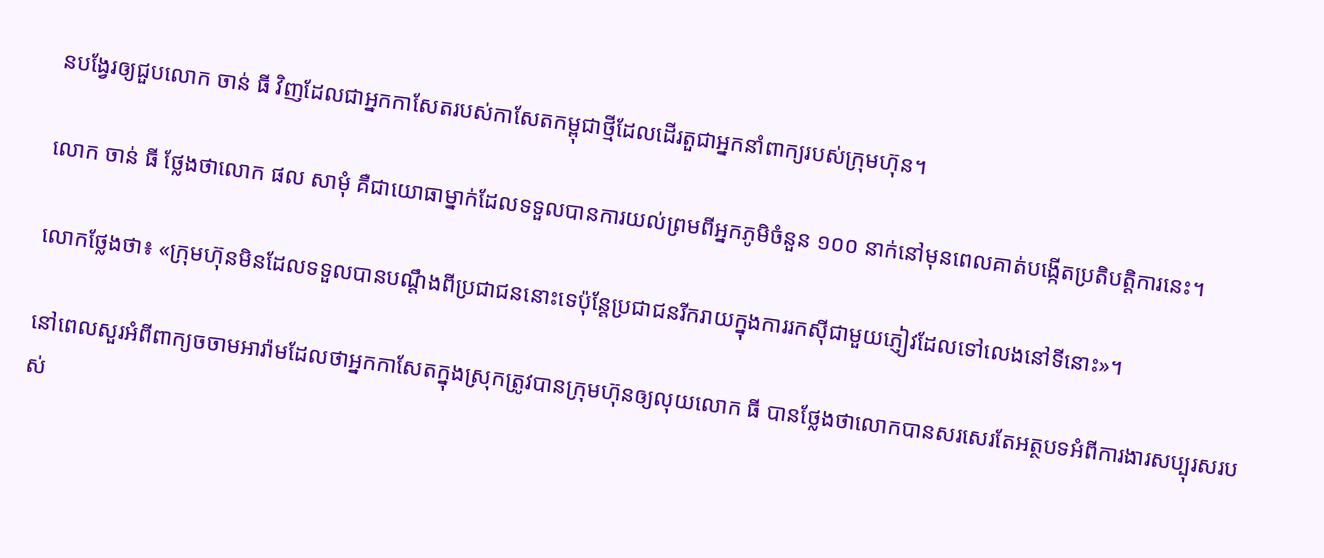នបង្វែរឲ្យជួបលោក ចាន់ ធី វិញដែលជាអ្នកកាសែតរបស់កាសែតកម្ពុជាថ្មីដែលដើរតួជាអ្នកនាំពាក្យរបស់ក្រុមហ៊ុន។

លោក ចាន់ ធី ថ្លែងថាលោក ផល សាមុំ គឺជាយោធាម្នាក់ដែលទទួលបានការយល់ព្រមពីអ្នកភូមិចំនួន ១០០ នាក់នៅមុនពេលគាត់បង្កើតប្រតិបត្តិការនេះ។

លោកថ្លែងថា៖ «ក្រុមហ៊ុនមិនដែលទទួលបានបណ្តឹងពីប្រជាជននោះទេប៉ុន្តែប្រជាជនរីករាយក្នុងការរកស៊ីជាមួយភ្ញៀវដែលទៅលេងនៅទីនោះ»។

នៅពេលសួរអំពីពាក្យចចាមអារ៉ាមដែលថាអ្នកកាសែតក្នុងស្រុកត្រូវបានក្រុមហ៊ុនឲ្យលុយលោក ធី បានថ្លែងថាលោកបានសរសេរតែអត្ថបទអំពីការងារសប្បុរសរបស់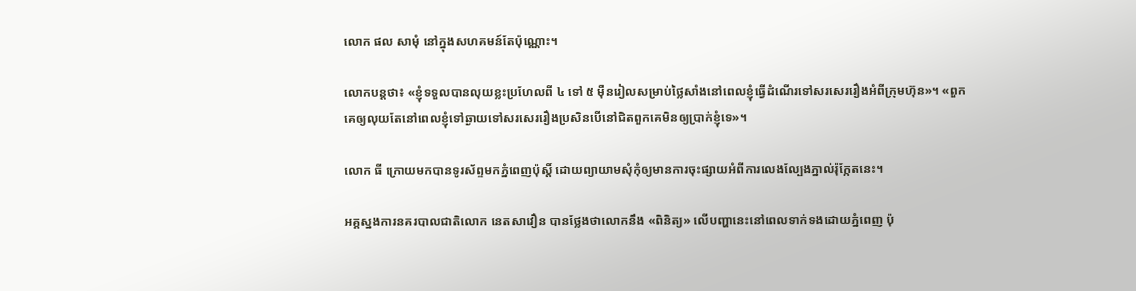លោក ផល សាមុំ នៅក្នុងសហគមន៍តែប៉ុណ្ណោះ។

លោកបន្តថា៖ «ខ្ញុំទទួលបានលុយខ្លះប្រហែលពី ៤ ទៅ ៥ ម៉ឺនរៀលសម្រាប់ថ្លៃសាំងនៅពេលខ្ញុំធ្វើដំណើរទៅសរសេររឿងអំពីក្រុមហ៊ុន»។ «ពួកគេឲ្យលុយតែនៅពេលខ្ញុំទៅឆ្ងាយទៅសរសេររឿងប្រសិនបើនៅជិតពួកគេមិនឲ្យប្រាក់ខ្ញុំទេ»។

លោក ធី ក្រោយមកបានទូរស័ព្ទមកភ្នំពេញប៉ុស្តិ៍ ដោយព្យាយាមសុំកុំឲ្យមានការចុះផ្សាយអំពីការលេងល្បែងភ្នាល់រ៉ុក្កែតនេះ។

អគ្គស្នងការនគរបាលជាតិលោក នេតសាវឿន បានថ្លែងថាលោកនឹង «ពិនិត្យ» លើបញ្ហានេះនៅពេលទាក់ទងដោយភ្នំពេញ ប៉ុ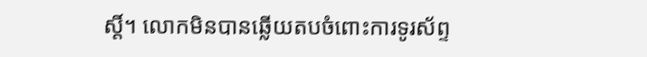ស្តិ៍។ លោកមិនបានឆ្លើយតបចំពោះការទូរស័ព្ទ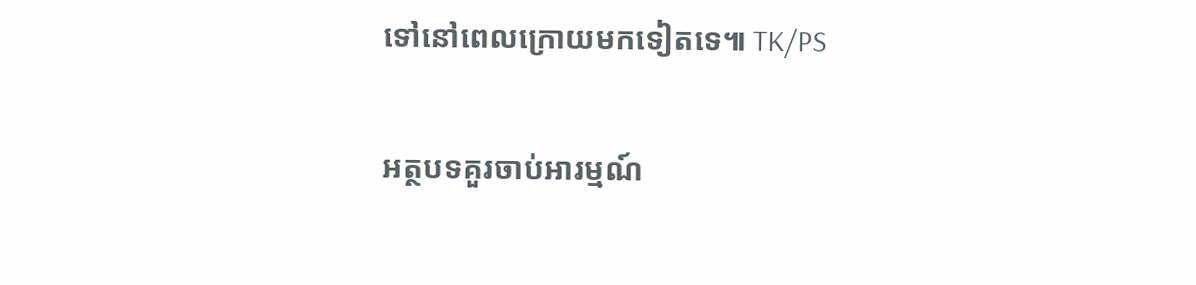ទៅនៅពេលក្រោយមកទៀតទេ៕ TK/PS

អត្ថបទគួរចាប់អារម្មណ៍